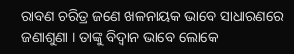ରାବଣ ଚରିତ୍ର ଜଣେ ଖଳନାୟକ ଭାବେ ସାଧାରଣରେ ଜଣାଶୁଣା । ତାଙ୍କୁ ବିଦ୍ୱାନ ଭାବେ ଲୋକେ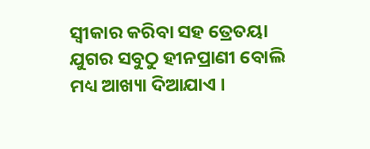ସ୍ୱୀକାର କରିବା ସହ ତ୍ରେତୟା ଯୁଗର ସବୁଠୁ ହୀନପ୍ରାଣୀ ବୋଲି ମଧ୍ୟ ଆଖ୍ୟା ଦିଆଯାଏ ।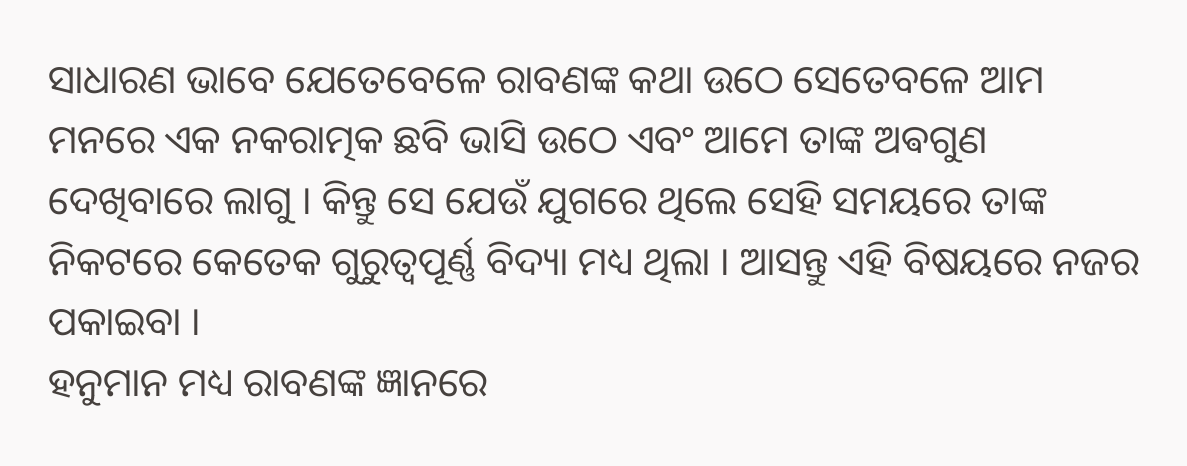ସାଧାରଣ ଭାବେ ଯେତେବେଳେ ରାବଣଙ୍କ କଥା ଉଠେ ସେତେବଳେ ଆମ ମନରେ ଏକ ନକରାତ୍ମକ ଛବି ଭାସି ଉଠେ ଏବଂ ଆମେ ତାଙ୍କ ଅଵଗୁଣ ଦେଖିବାରେ ଲାଗୁ । କିନ୍ତୁ ସେ ଯେଉଁ ଯୁଗରେ ଥିଲେ ସେହି ସମୟରେ ତାଙ୍କ ନିକଟରେ କେତେକ ଗୁରୁତ୍ୱପୂର୍ଣ୍ଣ ବିଦ୍ୟା ମଧ୍ୟ ଥିଲା । ଆସନ୍ତୁ ଏହି ବିଷୟରେ ନଜର ପକାଇବା ।
ହନୁମାନ ମଧ୍ୟ ରାବଣଙ୍କ ଜ୍ଞାନରେ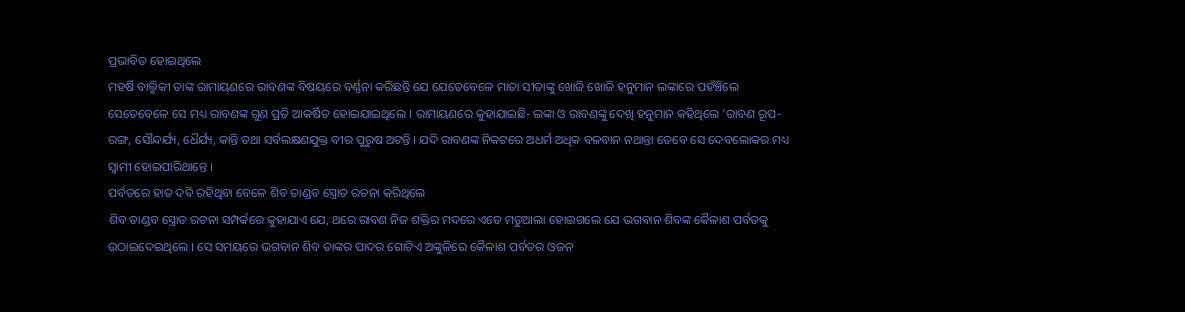ପ୍ରଭାବିତ ହୋଇଥିଲେ
ମହର୍ଷି ବାଲ୍ମିକୀ ତାଙ୍କ ରାମାୟଣରେ ରାବଣଙ୍କ ବିଷୟରେ ବର୍ଣ୍ଣନା କରିଛନ୍ତି ଯେ ଯେତେବେଳେ ମାତା ସୀତାଙ୍କୁ ଖୋଜି ଖୋଜି ହନୁମାନ ଲଙ୍କାରେ ପହଁଞ୍ଚିଲେ ସେତେବେଳେ ସେ ମଧ୍ୟ ରାବଣଙ୍କ ଗୁଣ ପ୍ରତି ଆକର୍ଷିତ ହୋଇଯାଇଥିଲେ । ରାମାୟଣରେ କୁହାଯାଇଛି- ଲଙ୍କା ଓ ରାବଣଙ୍କୁ ଦେଖି ହନୁମାନ କହିଥିଲେ ’ରାବଣ ରୂପ-ରଙ୍ଗ, ସୌନ୍ଦର୍ଯ୍ୟ, ଧୈର୍ଯ୍ୟ, କାନ୍ତି ତଥା ସର୍ବଲକ୍ଷଣଯୁକ୍ତ ବୀର ପୁରୁଷ ଅଟନ୍ତି । ଯଦି ରାବଣଙ୍କ ନିକଟରେ ଅଧର୍ମ ଅଧିକ ବଳବାନ ନଥାନ୍ତା ତେବେ ସେ ଦେବଲୋକର ମଧ୍ୟ ସ୍ୱାମୀ ହୋଇପାରିଥାନ୍ତେ ।
ପର୍ବତରେ ହାତ ଦବି ରହିଥିବା ବେଳେ ଶିବ ତାଣ୍ଡବ ସ୍ତ୍ରୋତ ରଚନା କରିଥିଲେ
ଶିବ ତାଣ୍ଡବ ସ୍ତ୍ରୋତ ରଚନା ସମ୍ପର୍କରେ କୁହାଯାଏ ଯେ, ଥରେ ରାବଣ ନିଜ ଶକ୍ତିର ମଦରେ ଏତେ ମତୁଆଲା ହୋଇଗଲେ ଯେ ଭଗବାନ ଶିବଙ୍କ କୈଳାଶ ପର୍ବତକୁ ଉଠାଇଦେଇଥିଲେ । ସେ ସମୟରେ ଭଗବାନ ଶିବ ତାଙ୍କର ପାଦର ଗୋଟିଏ ଅଙ୍କୁଳିରେ କୈଳାଶ ପର୍ବତର ଓଜନ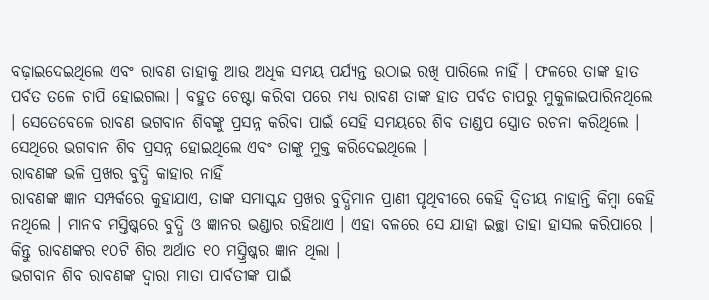ବଢ଼ାଇଦେଇଥିଲେ ଏବଂ ରାବଣ ତାହାକୁ ଆଉ ଅଧିକ ସମୟ ପର୍ଯ୍ୟନ୍ତ ଉଠାଇ ରଖି ପାରିଲେ ନାହିଁ । ଫଳରେ ତାଙ୍କ ହାତ ପର୍ବତ ତଳେ ଚାପି ହୋଇଗଲା । ବହୁତ ଚେଷ୍ଟା କରିବା ପରେ ମଧ୍ୟ ରାବଣ ତାଙ୍କ ହାତ ପର୍ବତ ଚାପରୁ ମୁକୁଳାଇପାରିନଥିଲେ । ସେତେବେଳେ ରାବଣ ଭଗବାନ ଶିବଙ୍କୁ ପ୍ରସନ୍ନ କରିବା ପାଇଁ ସେହି ସମୟରେ ଶିବ ତାଣ୍ଡପ ସ୍ତ୍ରୋତ ରଚନା କରିଥିଲେ । ସେଥିରେ ଭଗବାନ ଶିବ ପ୍ରସନ୍ନ ହୋଇଥିଲେ ଏବଂ ତାଙ୍କୁ ମୁକ୍ତ କରିଦେଇଥିଲେ ।
ରାବଣଙ୍କ ଭଳି ପ୍ରଖର ବୁଦ୍ଧି କାହାର ନାହିଁ
ରାବଣଙ୍କ ଜ୍ଞାନ ସମ୍ପର୍କରେ କୁହାଯାଏ, ତାଙ୍କ ସମାସ୍କନ୍ଦ ପ୍ରଖର ବୁଦ୍ଧିମାନ ପ୍ରାଣୀ ପୃଥିବୀରେ କେହି ଦ୍ୱିତୀୟ ନାହାନ୍ତି କିମ୍ବା କେହି ନଥିଲେ । ମାନବ ମସ୍ତିଷ୍କରେ ବୁଦ୍ଧି ଓ ଜ୍ଞାନର ଭଣ୍ଡାର ରହିଥାଏ । ଏହା ବଳରେ ସେ ଯାହା ଇଚ୍ଛା ତାହା ହାସଲ କରିପାରେ । କିନ୍ତୁ ରାବଣଙ୍କର ୧୦ଟି ଶିର ଅର୍ଥାତ ୧୦ ମସ୍ତ୍ରିଷ୍କର ଜ୍ଞାନ ଥିଲା ।
ଭଗବାନ ଶିବ ରାବଣଙ୍କ ଦ୍ୱାରା ମାତା ପାର୍ବତୀଙ୍କ ପାଇଁ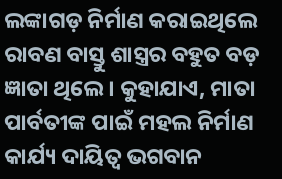ଲଙ୍କାଗଡ଼ ନିର୍ମାଣ କରାଇଥିଲେ
ରାବଣ ବାସ୍ତୁ ଶାସ୍ତ୍ରର ବହୁତ ବଡ଼ ଜ୍ଞାତା ଥିଲେ । କୁହାଯାଏ, ମାତା ପାର୍ବତୀଙ୍କ ପାଇଁ ମହଲ ନିର୍ମାଣ କାର୍ଯ୍ୟ ଦାୟିତ୍ୱ ଭଗବାନ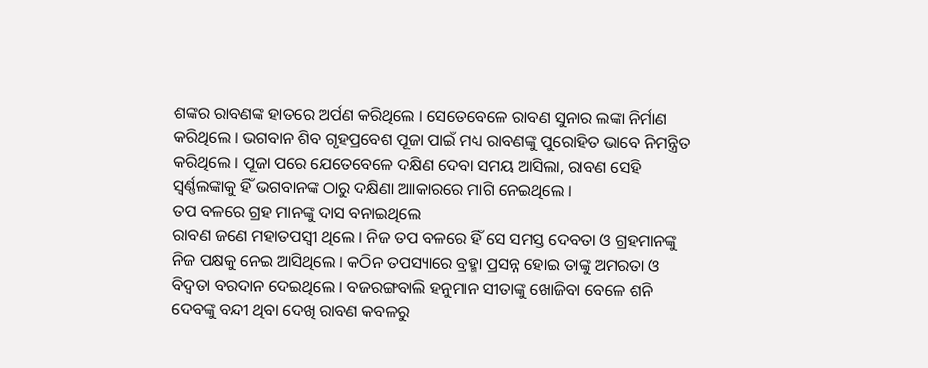ଶଙ୍କର ରାବଣଙ୍କ ହାତରେ ଅର୍ପଣ କରିଥିଲେ । ସେତେବେଳେ ରାବଣ ସୁନାର ଲଙ୍କା ନିର୍ମାଣ କରିଥିଲେ । ଭଗବାନ ଶିବ ଗୃହପ୍ରବେଶ ପୂଜା ପାଇଁ ମଧ୍ୟ ରାବଣଙ୍କୁ ପୁରୋହିତ ଭାବେ ନିମନ୍ତ୍ରିତ କରିଥିଲେ । ପୂଜା ପରେ ଯେତେବେଳେ ଦକ୍ଷିଣ ଦେବା ସମୟ ଆସିଲା, ରାବଣ ସେହି ସ୍ୱର୍ଣ୍ଣଲଙ୍କାକୁ ହିଁ ଭଗବାନଙ୍କ ଠାରୁ ଦକ୍ଷିଣା ଆାକାରରେ ମାଗି ନେଇଥିଲେ ।
ତପ ବଳରେ ଗ୍ରହ ମାନଙ୍କୁ ଦାସ ବନାଇଥିଲେ
ରାବଣ ଜଣେ ମହାତପସ୍ୱୀ ଥିଲେ । ନିଜ ତପ ବଳରେ ହିଁ ସେ ସମସ୍ତ ଦେବତା ଓ ଗ୍ରହମାନଙ୍କୁ ନିଜ ପକ୍ଷକୁ ନେଇ ଆସିଥିଲେ । କଠିନ ତପସ୍ୟାରେ ବ୍ରହ୍ମା ପ୍ରସନ୍ନ ହୋଇ ତାଙ୍କୁ ଅମରତା ଓ ବିଦ୍ୱତା ବରଦାନ ଦେଇଥିଲେ । ବଜରଙ୍ଗବାଲି ହନୁମାନ ସୀତାଙ୍କୁ ଖୋଜିବା ବେଳେ ଶନି ଦେବଙ୍କୁ ବନ୍ଦୀ ଥିବା ଦେଖି ରାବଣ କବଳରୁ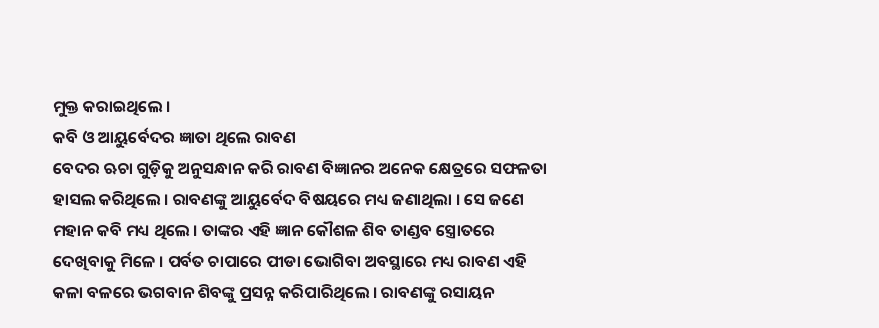ମୁକ୍ତ କରାଇଥିଲେ ।
କବି ଓ ଆୟୁର୍ବେଦର ଜ୍ଞାତା ଥିଲେ ରାବଣ
ବେଦର ଋଚା ଗୁଡ଼ିକୁ ଅନୁସନ୍ଧାନ କରି ରାବଣ ବିଜ୍ଞାନର ଅନେକ କ୍ଷେତ୍ରରେ ସଫଳତା ହାସଲ କରିଥିଲେ । ରାବଣଙ୍କୁ ଆୟୁର୍ବେଦ ବିଷୟରେ ମଧ୍ୟ ଜଣାଥିଲା । ସେ ଜଣେ ମହାନ କବି ମଧ୍ୟ ଥିଲେ । ତାଙ୍କର ଏହି ଜ୍ଞାନ କୌଶଳ ଶିବ ତାଣ୍ଡବ ସ୍ତ୍ରୋତରେ ଦେଖିବାକୁ ମିଳେ । ପର୍ବତ ଚାପାରେ ପୀଡା ଭୋଗିବା ଅବସ୍ଥାରେ ମଧ୍ୟ ରାବଣ ଏହି କଳା ବଳରେ ଭଗବାନ ଶିବଙ୍କୁ ପ୍ରସନ୍ନ କରିପାରିଥିଲେ । ରାବଣଙ୍କୁ ରସାୟନ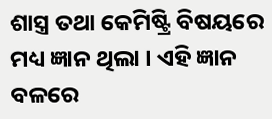ଶାସ୍ତ୍ର ତଥା କେମିଷ୍ଟ୍ରି ବିଷୟରେ ମଧ୍ୟ ଜ୍ଞାନ ଥିଲା । ଏହି ଜ୍ଞାନ ବଳରେ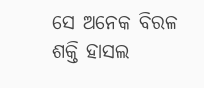ସେ ଅନେକ ବିରଳ ଶକ୍ତି ହାସଲ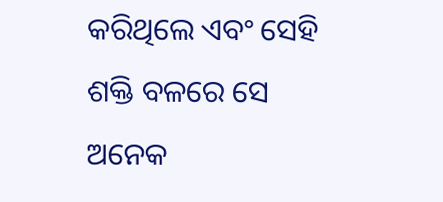କରିଥିଲେ ଏବଂ ସେହି ଶକ୍ତି ବଳରେ ସେ ଅନେକ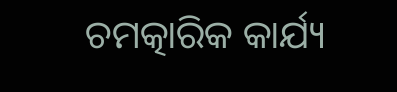ଚମତ୍କାରିକ କାର୍ଯ୍ୟ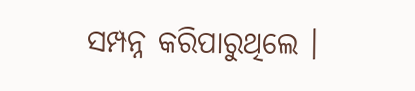ସମ୍ପନ୍ନ କରିପାରୁଥିଲେ ।